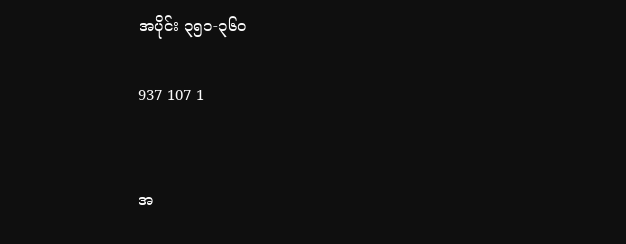အပိုင်း ၃၅၁-၃၆၀

937 107 1


အ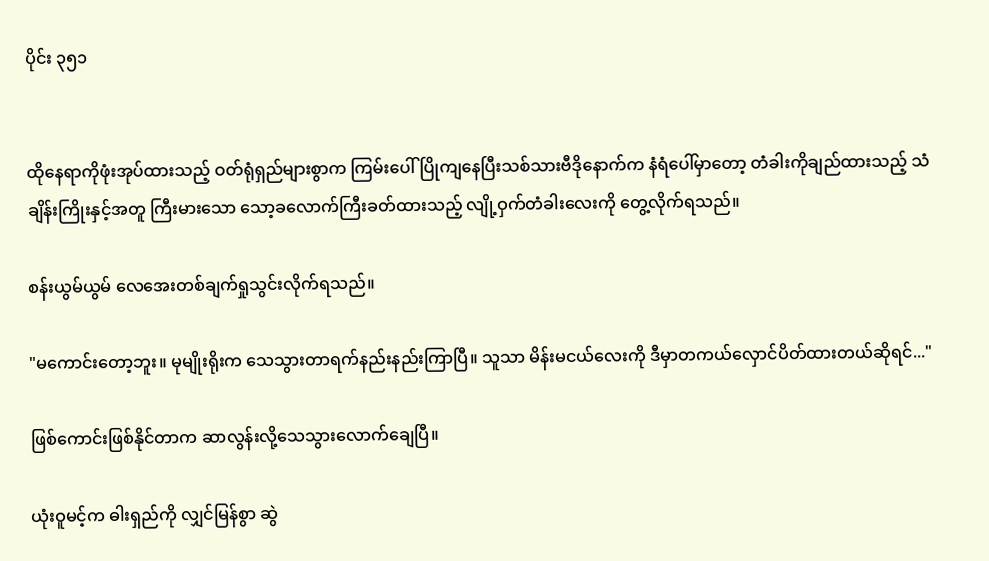ပိုင်း ၃၅၁


ထိုနေရာကိုဖုံးအုပ်ထားသည့် ဝတ်ရုံရှည်များစွာက ကြမ်းပေါ်ပြိုကျနေပြီးသစ်သားဗီဒိုနောက်က နံရံပေါ်မှာတော့ တံခါးကိုချည်ထားသည့် သံချိန်းကြိုးနှင့်အတူ ကြီးမားသော သော့ခလောက်ကြီးခတ်ထားသည့် လျို့ဝှက်တံခါးလေးကို တွေ့လိုက်ရသည်။

စန်းယွမ်ယွမ် လေအေးတစ်ချက်ရှုသွင်းလိုက်ရသည်။

"မကောင်းတော့ဘူး။ မုမျိုးရိုးက သေသွားတာရက်နည်းနည်းကြာပြီ။ သူသာ မိန်းမငယ်လေးကို ဒီမှာတကယ်လှောင်ပိတ်ထားတယ်ဆိုရင်..."

ဖြစ်ကောင်းဖြစ်နိုင်တာက ဆာလွန်းလို့သေသွားလောက်ချေပြီ။

ယုံးဝူမင့်က ဓါးရှည်ကို လျှင်မြန်စွာ ဆွဲ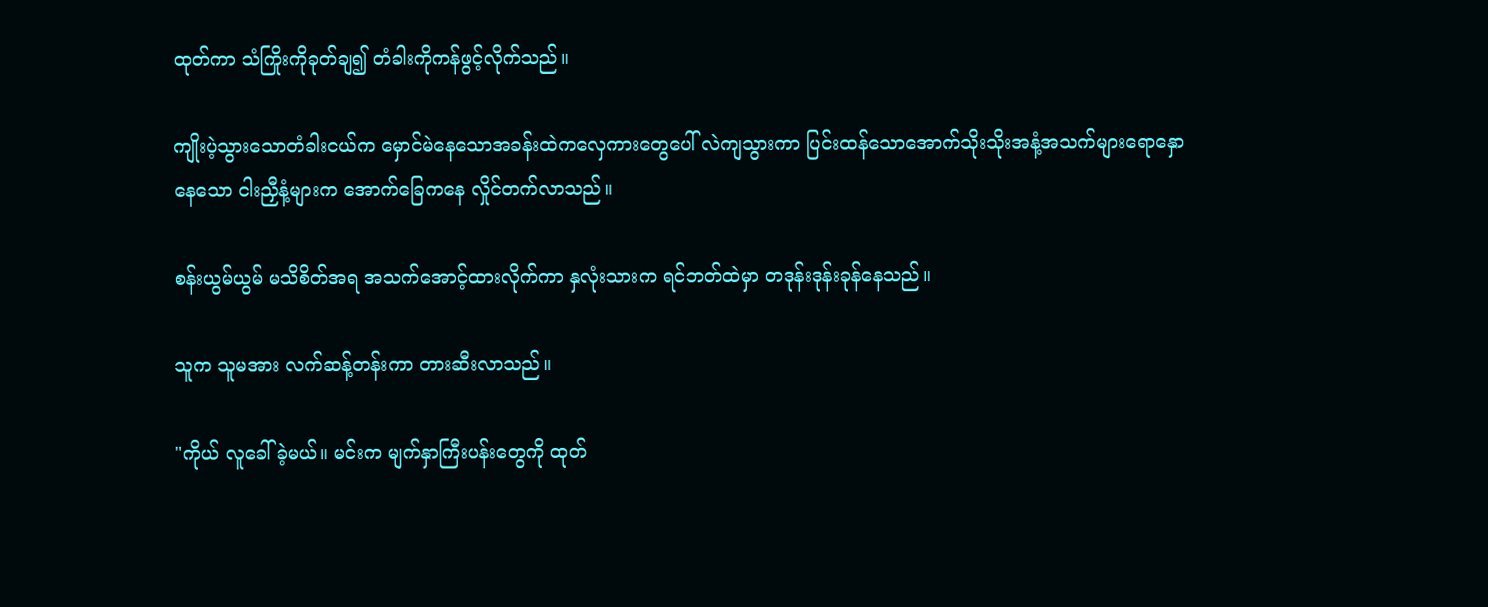ထုတ်ကာ သံကြိုးကိုခုတ်ချ၍ တံခါးကိုကန်ဖွင့်လိုက်သည်။

ကျိုးပဲ့သွားသောတံခါးငယ်က မှောင်မဲနေသောအခန်းထဲကလှေကားတွေပေါ် လဲကျသွားကာ ပြင်းထန်သောအောက်သိုးသိုးအနံ့အသက်များရောနှောနေသော ငါးညှီနံ့များက အောက်ခြေကနေ လှိုင်တက်လာသည်။

စန်းယွမ်ယွမ် မသိစိတ်အရ အသက်အောင့်ထားလိုက်ကာ နှလုံးသားက ရင်ဘတ်ထဲမှာ တဒုန်းဒုန်းခုန်နေသည်။

သူက သူမအား လက်ဆန့်တန်းကာ တားဆီးလာသည်။

"ကိုယ် လူခေါ်ခဲ့မယ်။ မင်းက မျက်နှာကြီးပန်းတွေကို ထုတ်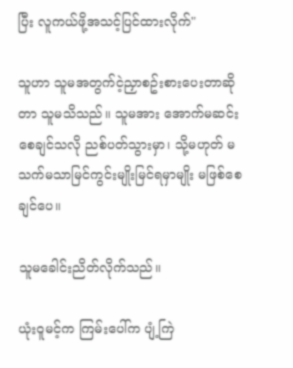ပြီး လူကယ်ဖို့အသင့်ပြင်ထားလိုက်"

သူဟာ သူမအတွက်ငဲ့ညှာစဥ်းစားပေးတာဆိုတာ သူမသိသည်။ သူမအား အောက်မဆင်းစေချင်သလို ညစ်ပတ်သွားမှာ၊ သို့မဟုတ် မသက်မသာမြင်ကွင်းမျိုးမြင်ရမှာမျိုး မဖြစ်စေချင်ပေ။

သူမခေါင်းညိတ်လိုက်သည်။

ယုံးဝူမင့်က ကြမ်းပေါ်က ပျံ့ကြဲ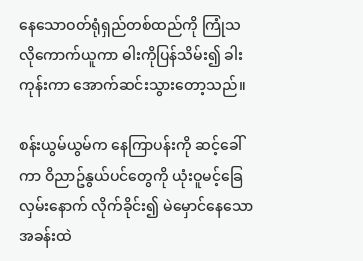နေသောဝတ်ရုံရှည်တစ်ထည်ကို ကြုံသလိုကောက်ယူကာ ဓါးကိုပြန်သိမ်း၍ ခါးကုန်းကာ အောက်ဆင်းသွားတော့သည်။

စန်းယွမ်ယွမ်က နေကြာပန်းကို ဆင့်ခေါ်ကာ ဝိညာဥ်နွယ်ပင်တွေကို ယုံးဝူမင့်ခြေလှမ်းနောက် လိုက်ခိုင်း၍ မဲမှောင်နေသော အခန်းထဲ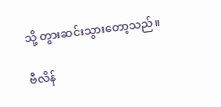သို့ တွားဆင်းသွားတော့သည်။

ဗီလိန်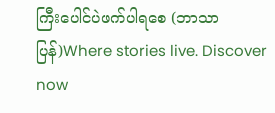ကြီးပေါင်ပဲဖက်ပါရစေ (ဘာသာပြန်)Where stories live. Discover now